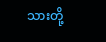သားတို့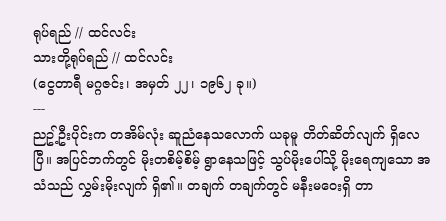ရုပ်ရည် // ထင်လင်း
သားတို့ရုပ်ရည် // ထင်လင်း
(ငွေတာရီ မဂ္ဂဇင်း၊ အမှတ် ၂၂၊ ၁၉၆၂ ခု။)
---
ညဥ့်ဦးပိုင်းက တအိမ်လုံး ဆူညံနေသလောက် ယခုမူ တိတ်ဆိတ်လျက် ရှိလေပြီ။ အပြင်ဘက်တွင် မိုးတစိမ့်စိမ့် ရွာနေသဖြင့် သွပ်မိုးပေါ်သို့ မိုးရေကျသော အသံသည် လွှမ်းမိုးလျက် ရှိ၏။ တချက် တချက်တွင် မနီးမဝေးရှိ တာ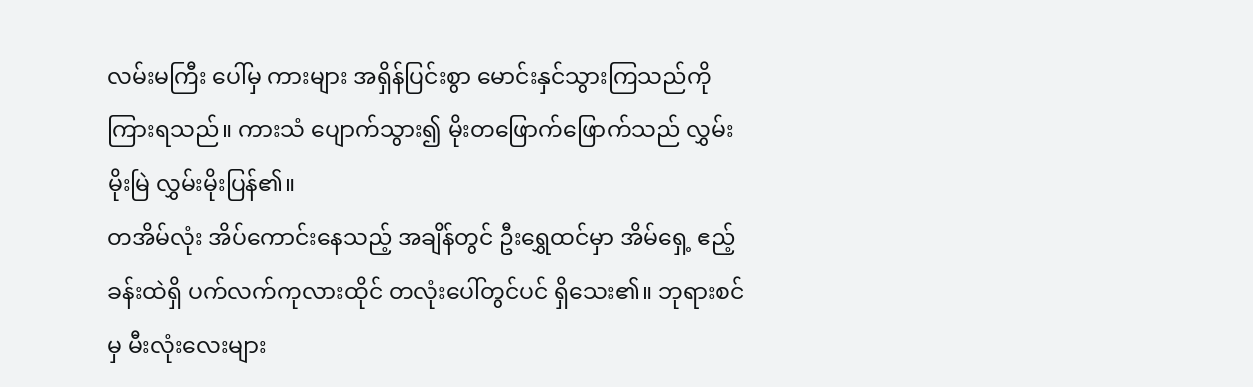လမ်းမကြီး ပေါ်မှ ကားများ အရှိန်ပြင်းစွာ မောင်းနှင်သွားကြသည်ကို ကြားရသည်။ ကားသံ ပျောက်သွား၍ မိုးတဖြောက်ဖြောက်သည် လွှမ်းမိုးမြဲ လွှမ်းမိုးပြန်၏။
တအိမ်လုံး အိပ်ကောင်းနေသည့် အချိန်တွင် ဦးရွှေထင်မှာ အိမ်ရှေ့ ဧည့်ခန်းထဲရှိ ပက်လက်ကုလားထိုင် တလုံးပေါ်တွင်ပင် ရှိသေး၏။ ဘုရားစင်မှ မီးလုံးလေးများ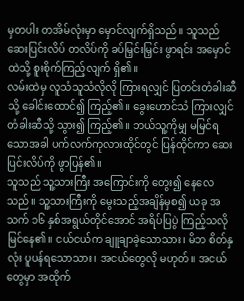မှတပါး တအိမ်လုံးမှာ မှောင်လျက်ရှိသည်။ သူသည် ဆေးပြင်းလိပ် တလိပ်ကို ခပ်မြှင်းမြှင်း ဖွာရင်း အမှောင်ထဲသို့ စူးစိုက်ကြည့်လျက် ရှိ၏။
လမ်းထဲမှ လူသံသူသံလိုလို ကြားရလျှင် ပြတင်းတံခါးဆီသို့ ခေါင်းထောင်၍ ကြည့်၏။ ခွေးဟောင်သံ ကြားလျှင် တံခါးဆီသို့ သွား၍ ကြည့်၏။ ဘယ်သူ့ကိုမျှ မမြင်ရသောအခါ ပက်လက်ကုလားထိုင်တွင် ပြန်ထိုင်ကာ ဆေးပြင်းလိပ်ကို ဖွာပြန်၏။
သူသည် သူ့သားကြီး အကြောင်းကို တွေး၍ နေလေသည်။ သူ့သားကြီးကို မွေးသည့်အချိန်မှစ၍ ယခု အသက် ၁၆ နှစ်အရွယ်တိုင်အောင် အရိပ်ပြပွဲ ကြည့်သလို မြင်နေ၏။ ငယ်ငယ်က ချူချာခဲ့သောသား၊ မိဘ စိတ်နှလုံး ပူပန်ရသောသား၊ အငယ်တွေလို မဟုတ်။ အငယ်တွေမှာ အထိုက်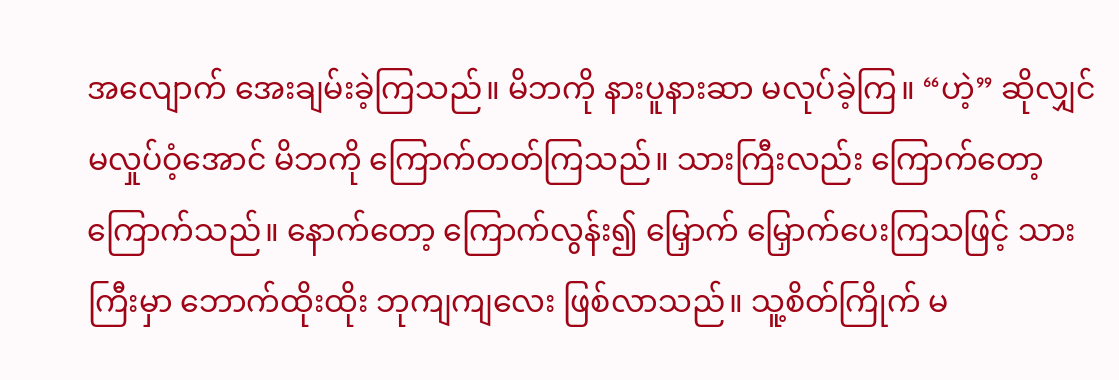အလျောက် အေးချမ်းခဲ့ကြသည်။ မိဘကို နားပူနားဆာ မလုပ်ခဲ့ကြ။ “ဟဲ့” ဆိုလျှင် မလှုပ်ဝံ့အောင် မိဘကို ကြောက်တတ်ကြသည်။ သားကြီးလည်း ကြောက်တော့ ကြောက်သည်။ နောက်တော့ ကြောက်လွန်း၍ မြှောက် မြှောက်ပေးကြသဖြင့် သားကြီးမှာ ဘောက်ထိုးထိုး ဘုကျကျလေး ဖြစ်လာသည်။ သူ့စိတ်ကြိုက် မ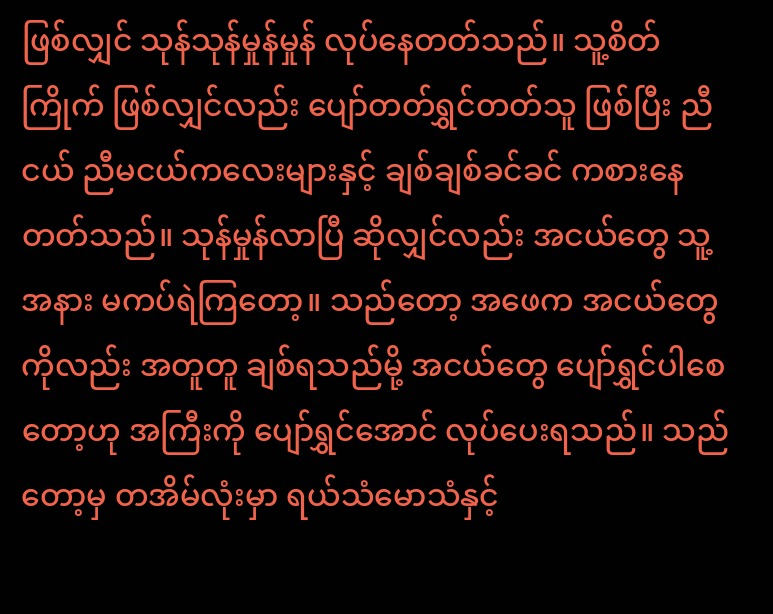ဖြစ်လျှင် သုန်သုန်မှုန်မှုန် လုပ်နေတတ်သည်။ သူ့စိတ်ကြိုက် ဖြစ်လျှင်လည်း ပျော်တတ်ရွှင်တတ်သူ ဖြစ်ပြီး ညီငယ် ညီမငယ်ကလေးများနှင့် ချစ်ချစ်ခင်ခင် ကစားနေတတ်သည်။ သုန်မှုန်လာပြီ ဆိုလျှင်လည်း အငယ်တွေ သူ့အနား မကပ်ရဲကြတော့။ သည်တော့ အဖေက အငယ်တွေကိုလည်း အတူတူ ချစ်ရသည်မို့ အငယ်တွေ ပျော်ရွှင်ပါစေတော့ဟု အကြီးကို ပျော်ရွှင်အောင် လုပ်ပေးရသည်။ သည်တော့မှ တအိမ်လုံးမှာ ရယ်သံမောသံနှင့်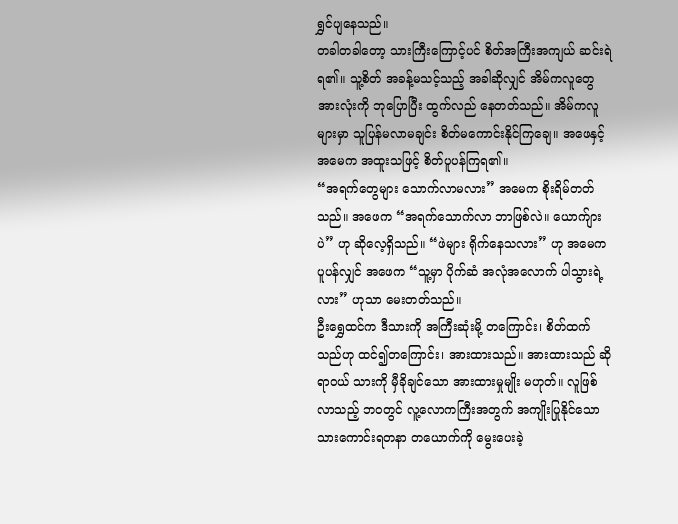ရွှင်ပျနေသည်။
တခါတခါတော့ သားကြီးကြောင့်ပင် စိတ်အကြီးအကျယ် ဆင်းရဲရ၏။ သူ့စိတ် အခန့်မသင့်သည့် အခါဆိုလျှင် အိမ်ကလူတွေ အားလုံးကို ဘုပြောပြီး ထွက်လည် နေတတ်သည်။ အိမ်ကလူများမှာ သူပြန်မလာမချင်း စိတ်မကောင်းနိုင်ကြချေ။ အဖေနှင့် အမေက အထူးသဖြင့် စိတ်ပူပန်ကြရ၏။
“အရက်တွေများ သောက်လာမလား” အမေက စိုးရိမ်တတ်သည်။ အဖေက “အရက်သောက်လာ ဘာဖြစ်လဲ။ ယောက်ျားပဲ” ဟု ဆိုလေ့ရှိသည်။ “ဖဲများ ရိုက်နေသလား” ဟု အမေက ပူပန်လျှင် အဖေက “သူ့မှာ ပိုက်ဆံ အလုံအလောက် ပါသွားရဲ့လား” ဟုသာ မေးတတ်သည်။
ဦးရွှေထင်က ဒီသားကို အကြီးဆုံးမို့ တကြောင်း၊ စိတ်ထက်သည်ဟု ထင်၍တကြောင်း၊ အားထားသည်။ အားထားသည် ဆိုရာဝယ် သားကို မှီခိုချင်သော အားထားမှုမျိုး မဟုတ်။ လူဖြစ်လာသည့် ဘဝတွင် လူ့လောကကြီးအတွက် အကျိုးပြုနိုင်သော သားကောင်းရတနာ တယောက်ကို မွေးပေးခဲ့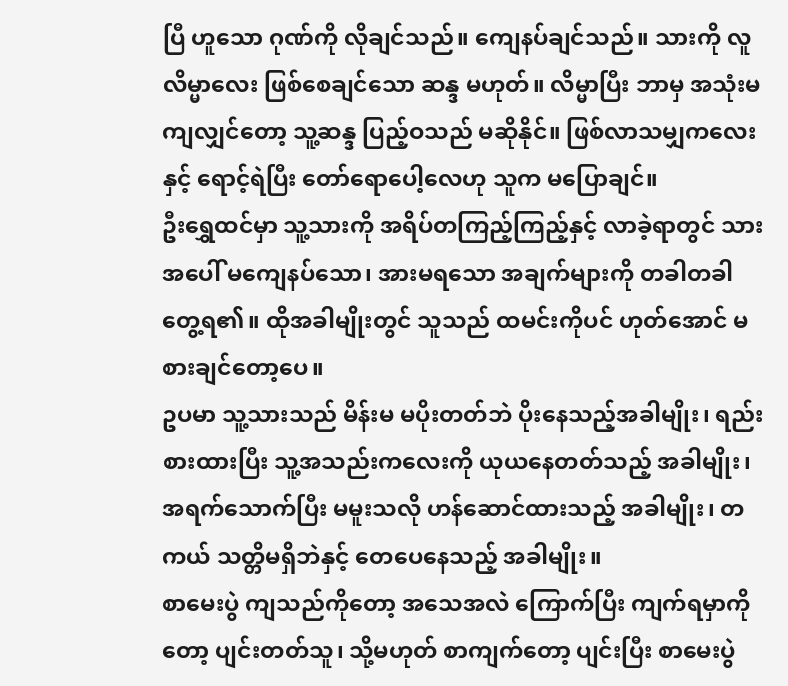ပြီ ဟူသော ဂုဏ်ကို လိုချင်သည်။ ကျေနပ်ချင်သည်။ သားကို လူလိမ္မာလေး ဖြစ်စေချင်သော ဆန္ဒ မဟုတ်။ လိမ္မာပြီး ဘာမှ အသုံးမကျလျှင်တော့ သူ့ဆန္ဒ ပြည့်ဝသည် မဆိုနိုင်။ ဖြစ်လာသမျှကလေးနှင့် ရောင့်ရဲပြီး တော်ရောပေါ့လေဟု သူက မပြောချင်။
ဦးရွှေထင်မှာ သူ့သားကို အရိပ်တကြည့်ကြည့်နှင့် လာခဲ့ရာတွင် သားအပေါ် မကျေနပ်သော၊ အားမရသော အချက်များကို တခါတခါ တွေ့ရ၏။ ထိုအခါမျိုးတွင် သူသည် ထမင်းကိုပင် ဟုတ်အောင် မစားချင်တော့ပေ။
ဥပမာ သူ့သားသည် မိန်းမ မပိုးတတ်ဘဲ ပိုးနေသည့်အခါမျိုး၊ ရည်းစားထားပြီး သူ့အသည်းကလေးကို ယုယနေတတ်သည့် အခါမျိုး၊ အရက်သောက်ပြီး မမူးသလို ဟန်ဆောင်ထားသည့် အခါမျိုး၊ တကယ် သတ္တိမရှိဘဲနှင့် တေပေနေသည့် အခါမျိုး။
စာမေးပွဲ ကျသည်ကိုတော့ အသေအလဲ ကြောက်ပြီး ကျက်ရမှာကိုတော့ ပျင်းတတ်သူ၊ သို့မဟုတ် စာကျက်တော့ ပျင်းပြီး စာမေးပွဲ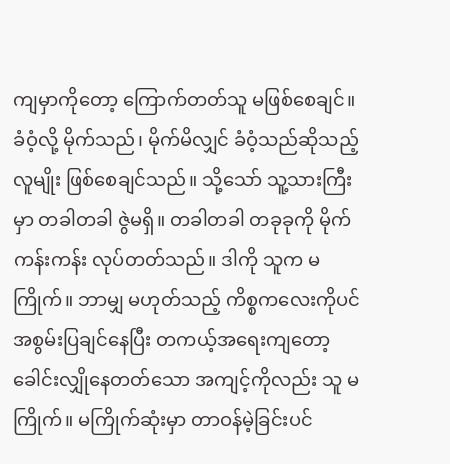ကျမှာကိုတော့ ကြောက်တတ်သူ မဖြစ်စေချင်။ ခံဝံ့လို့ မိုက်သည်၊ မိုက်မိလျှင် ခံဝံ့သည်ဆိုသည့် လူမျိုး ဖြစ်စေချင်သည်။ သို့သော် သူ့သားကြီးမှာ တခါတခါ ဇွဲမရှိ။ တခါတခါ တခုခုကို မိုက်ကန်းကန်း လုပ်တတ်သည်။ ဒါကို သူက မကြိုက်။ ဘာမျှ မဟုတ်သည့် ကိစ္စကလေးကိုပင် အစွမ်းပြချင်နေပြီး တကယ့်အရေးကျတော့ ခေါင်းလျှိုနေတတ်သော အကျင့်ကိုလည်း သူ မကြိုက်။ မကြိုက်ဆုံးမှာ တာဝန်မဲ့ခြင်းပင်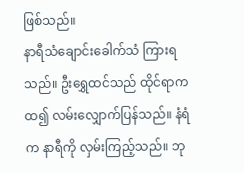ဖြစ်သည်။
နာရီသံချောင်းခေါက်သံ ကြားရသည်။ ဦးရွှေထင်သည် ထိုင်ရာကထ၍ လမ်းလျှောက်ပြန်သည်။ နံရံက နာရီကို လှမ်းကြည့်သည်။ ဘု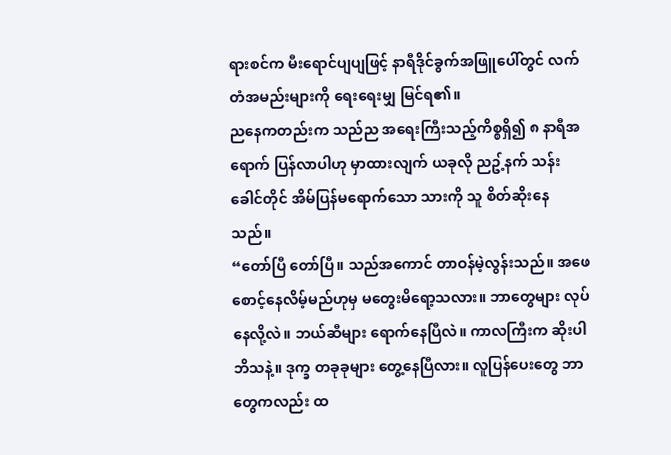ရားစင်က မီးရောင်ပျပျဖြင့် နာရီဒိုင်ခွက်အဖြူပေါ်တွင် လက်တံအမည်းများကို ရေးရေးမျှ မြင်ရ၏။
ညနေကတည်းက သည်ည အရေးကြီးသည့်ကိစ္စရှိ၍ ၈ နာရီအရောက် ပြန်လာပါဟု မှာထားလျက် ယခုလို ညဥ့်နက် သန်းခေါင်တိုင် အိမ်ပြန်မရောက်သော သားကို သူ စိတ်ဆိုးနေသည်။
“တော်ပြီ တော်ပြီ။ သည်အကောင် တာဝန်မဲ့လွန်းသည်။ အဖေ စောင့်နေလိမ့်မည်ဟုမှ မတွေးမိရော့သလား။ ဘာတွေများ လုပ်နေလို့လဲ။ ဘယ်ဆီများ ရောက်နေပြီလဲ။ ကာလကြီးက ဆိုးပါဘိသနဲ့။ ဒုက္ခ တခုခုများ တွေ့နေပြီလား။ လူပြန်ပေးတွေ ဘာတွေကလည်း ထ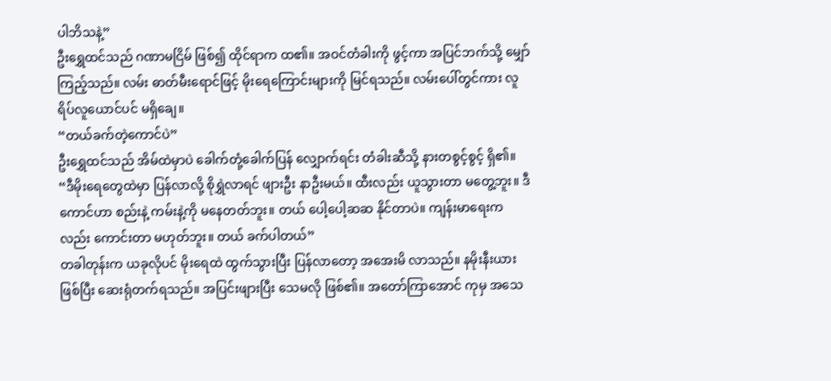ပါဘိသနဲ့”
ဦးရွှေထင်သည် ဂဏာမငြိမ် ဖြစ်၍ ထိုင်ရာက ထ၏။ အဝင်တံခါးကို ဖွင့်ကာ အပြင်ဘက်သို့ မျှော်ကြည့်သည်။ လမ်း ဓာတ်မီးရောင်ဖြင့် မိုးရေကြောင်းများကို မြင်ရသည်။ လမ်းပေါ်တွင်ကား လူရိပ်လူယောင်ပင် မရှိချေ။
“တယ်ခက်တဲ့ကောင်ပဲ”
ဦးရွှေထင်သည် အိမ်ထဲမှာပဲ ခေါက်တုံ့ခေါက်ပြန် လျှောက်ရင်း တံခါးဆီသို့ နားတစွင့်စွင့် ရှိ၏။
“ဒီမိုးရေတွေထဲမှာ ပြန်လာလို့ စိုရွှဲလာရင် ဖျားဦး နာဦးမယ်။ ထီးလည်း ယူသွားတာ မတွေ့ဘူး။ ဒီကောင်ဟာ စည်းနဲ့ ကမ်းနဲ့ကို မနေတတ်ဘူး။ တယ် ပေါ့ပေါ့ဆဆ နိုင်တာပဲ။ ကျန်းမာရေးကလည်း ကောင်းတာ မဟုတ်ဘူး။ တယ် ခက်ပါတယ်”
တခါတုန်းက ယခုလိုပင် မိုးရေထဲ ထွက်သွားပြီး ပြန်လာတော့ အအေးမိ လာသည်။ နမိုးနီးယား ဖြစ်ပြီး ဆေးရုံတက်ရသည်။ အပြင်းဖျားပြီး သေမလို ဖြစ်၏။ အတော်ကြာအောင် ကုမှ အသေ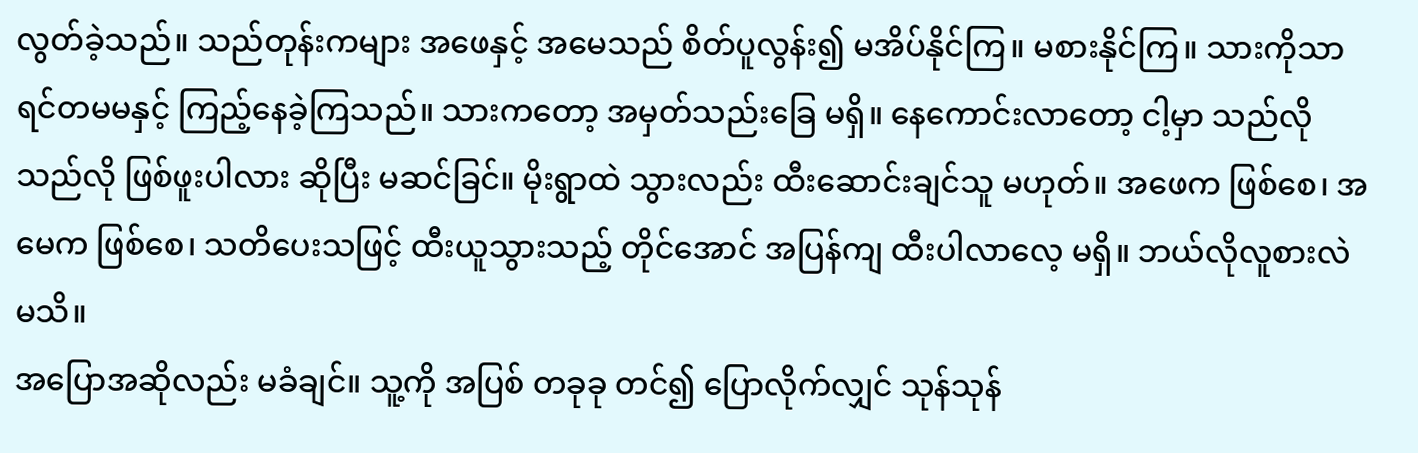လွတ်ခဲ့သည်။ သည်တုန်းကများ အဖေနှင့် အမေသည် စိတ်ပူလွန်း၍ မအိပ်နိုင်ကြ။ မစားနိုင်ကြ။ သားကိုသာ ရင်တမမနှင့် ကြည့်နေခဲ့ကြသည်။ သားကတော့ အမှတ်သည်းခြေ မရှိ။ နေကောင်းလာတော့ ငါ့မှာ သည်လို သည်လို ဖြစ်ဖူးပါလား ဆိုပြီး မဆင်ခြင်။ မိုးရွာထဲ သွားလည်း ထီးဆောင်းချင်သူ မဟုတ်။ အဖေက ဖြစ်စေ၊ အမေက ဖြစ်စေ၊ သတိပေးသဖြင့် ထီးယူသွားသည့် တိုင်အောင် အပြန်ကျ ထီးပါလာလေ့ မရှိ။ ဘယ်လိုလူစားလဲ မသိ။
အပြောအဆိုလည်း မခံချင်။ သူ့ကို အပြစ် တခုခု တင်၍ ပြောလိုက်လျှင် သုန်သုန်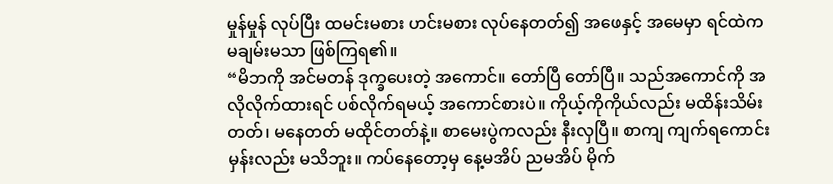မှုန်မှုန် လုပ်ပြီး ထမင်းမစား ဟင်းမစား လုပ်နေတတ်၍ အဖေနှင့် အမေမှာ ရင်ထဲက မချမ်းမသာ ဖြစ်ကြရ၏။
“မိဘကို အင်မတန် ဒုက္ခပေးတဲ့ အကောင်။ တော်ပြီ တော်ပြီ။ သည်အကောင်ကို အလိုလိုက်ထားရင် ပစ်လိုက်ရမယ့် အကောင်စားပဲ။ ကိုယ့်ကိုကိုယ်လည်း မထိန်းသိမ်းတတ်၊ မနေတတ် မထိုင်တတ်နဲ့။ စာမေးပွဲကလည်း နီးလှပြီ။ စာကျ ကျက်ရကောင်းမှန်းလည်း မသိဘူး။ ကပ်နေတော့မှ နေ့မအိပ် ညမအိပ် မိုက်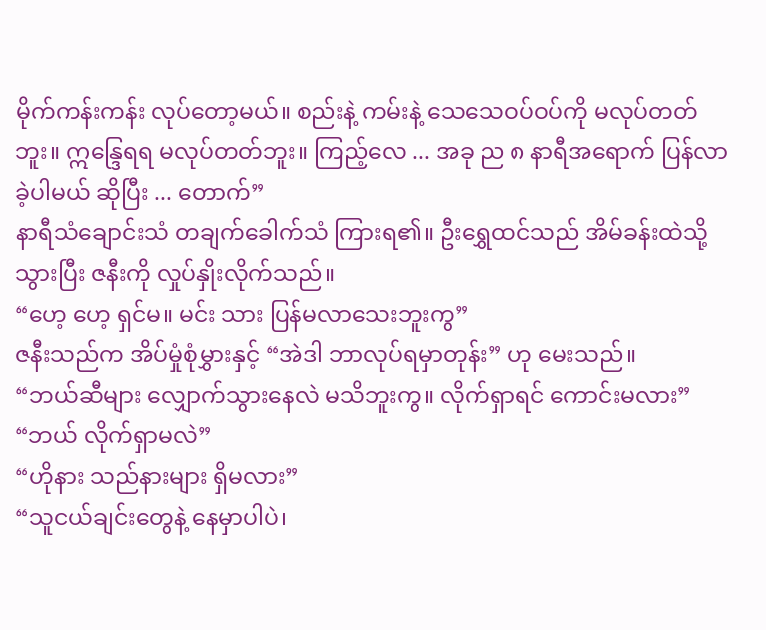မိုက်ကန်းကန်း လုပ်တော့မယ်။ စည်းနဲ့ ကမ်းနဲ့ သေသေဝပ်ဝပ်ကို မလုပ်တတ်ဘူး။ ဣန္ဒြေရရ မလုပ်တတ်ဘူး။ ကြည့်လေ ... အခု ည ၈ နာရီအရောက် ပြန်လာခဲ့ပါမယ် ဆိုပြီး ... တောက်”
နာရီသံချောင်းသံ တချက်ခေါက်သံ ကြားရ၏။ ဦးရွှေထင်သည် အိမ်ခန်းထဲသို့ သွားပြီး ဇနီးကို လှုပ်နှိုးလိုက်သည်။
“ဟေ့ ဟေ့ ရှင်မ။ မင်း သား ပြန်မလာသေးဘူးကွ”
ဇနီးသည်က အိပ်မှုံစုံမွှားနှင့် “အဲဒါ ဘာလုပ်ရမှာတုန်း” ဟု မေးသည်။
“ဘယ်ဆီများ လျှောက်သွားနေလဲ မသိဘူးကွ။ လိုက်ရှာရင် ကောင်းမလား”
“ဘယ် လိုက်ရှာမလဲ”
“ဟိုနား သည်နားများ ရှိမလား”
“သူငယ်ချင်းတွေနဲ့ နေမှာပါပဲ၊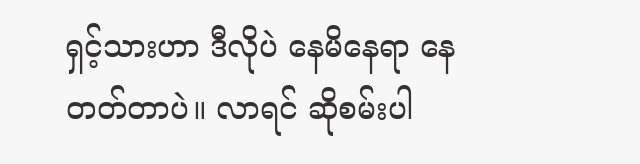ရှင့်သားဟာ ဒီလိုပဲ နေမိနေရာ နေတတ်တာပဲ။ လာရင် ဆိုစမ်းပါ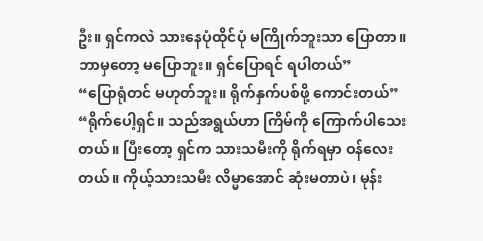ဦး။ ရှင်ကလဲ သားနေပုံထိုင်ပုံ မကြိုက်ဘူးသာ ပြောတာ။ ဘာမှတော့ မပြောဘူး။ ရှင်ပြောရင် ရပါတယ်”
“ပြောရုံတင် မဟုတ်ဘူး။ ရိုက်နှက်ပစ်ဖို့ ကောင်းတယ်”
“ရိုက်ပေါ့ရှင်။ သည်အရွယ်ဟာ ကြိမ်ကို ကြောက်ပါသေးတယ်။ ပြီးတော့ ရှင်က သားသမီးကို ရိုက်ရမှာ ဝန်လေးတယ်။ ကိုယ့်သားသမီး လိမ္မာအောင် ဆုံးမတာပဲ၊ မုန်း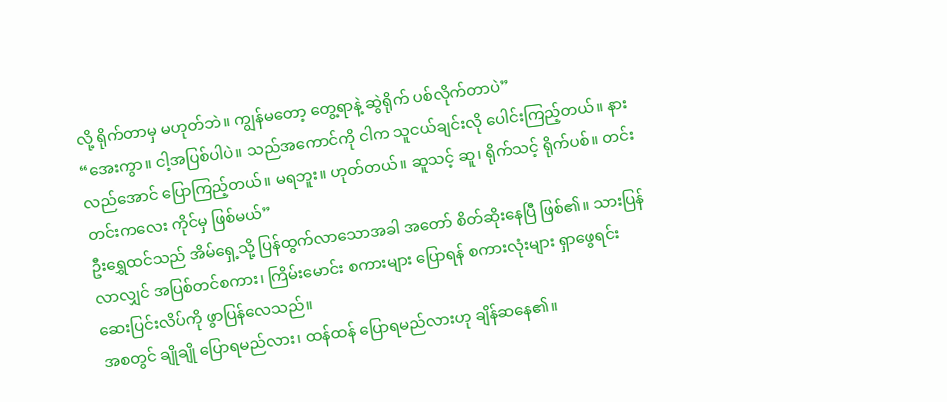လို့ ရိုက်တာမှ မဟုတ်ဘဲ။ ကျွန်မတော့ တွေ့ရာနဲ့ ဆွဲရိုက် ပစ်လိုက်တာပဲ”
“အေးကွာ။ ငါ့အပြစ်ပါပဲ။ သည်အကောင်ကို ငါက သူငယ်ချင်းလို ပေါင်းကြည့်တယ်။ နားလည်အောင် ပြောကြည့်တယ်။ မရဘူး။ ဟုတ်တယ်။ ဆူသင့် ဆူ၊ ရိုက်သင့် ရိုက်ပစ်။ တင်းတင်းကလေး ကိုင်မှ ဖြစ်မယ်”
ဦးရွှေထင်သည် အိမ်ရှေ့သို့ ပြန်ထွက်လာသောအခါ အတော် စိတ်ဆိုးနေပြီ ဖြစ်၏။ သားပြန်လာလျှင် အပြစ်တင်စကား၊ ကြိမ်းမောင်း စကားများ ပြောရန် စကားလုံးများ ရှာဖွေရင်း ဆေးပြင်းလိပ်ကို ဖွာပြန်လေသည်။
အစတွင် ချိုချို ပြောရမည်လား၊ ထန်ထန် ပြောရမည်လားဟု ချိန်ဆနေ၏။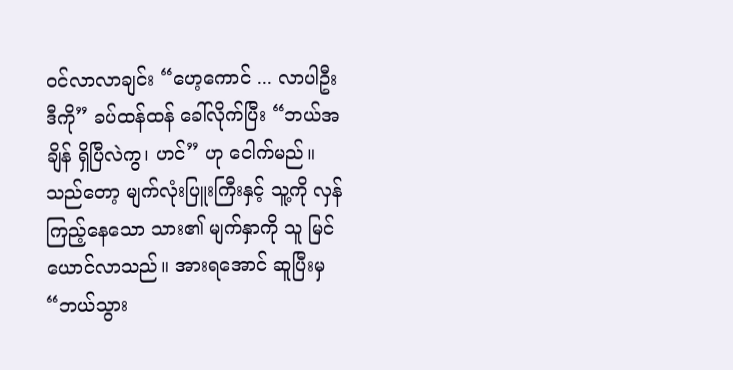ဝင်လာလာချင်း “ဟေ့ကောင် ... လာပါဦး ဒီကို” ခပ်ထန်ထန် ခေါ်လိုက်ပြီး “ဘယ်အချိန် ရှိပြီလဲကွ၊ ဟင်” ဟု ငေါက်မည်။ သည်တော့ မျက်လုံးပြူးကြီးနှင့် သူ့ကို လှန်ကြည့်နေသော သား၏ မျက်နှာကို သူ မြင်ယောင်လာသည်။ အားရအောင် ဆူပြီးမှ “ဘယ်သွား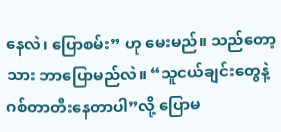နေလဲ၊ ပြောစမ်း” ဟု မေးမည်။ သည်တော့ သား ဘာပြောမည်လဲ။ “သူငယ်ချင်းတွေနဲ့ ဂစ်တာတီးနေတာပါ”လို့ ပြောမ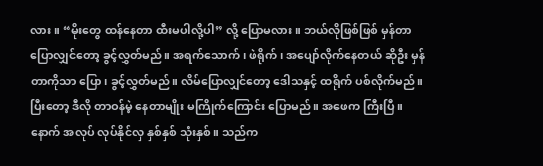လား။ “မိုးတွေ ထန်နေတာ ထီးမပါလို့ပါ” လို့ ပြောမလား။ ဘယ်လိုဖြစ်ဖြစ် မှန်တာပြောလျှင်တော့ ခွင့်လွှတ်မည်။ အရက်သောက်၊ ဖဲရိုက်၊ အပျော်လိုက်နေတယ် ဆိုဦး မှန်တာကိုသာ ပြော၊ ခွင့်လွှတ်မည်။ လိမ်ပြောလျှင်တော့ ဒေါသနှင့် ထရိုက် ပစ်လိုက်မည်။ ပြီးတော့ ဒီလို တာဝန်မဲ့ နေတာမျိုး မကြိုက်ကြောင်း ပြောမည်။ အဖေက ကြီးပြီ။ နောက် အလုပ် လုပ်နိုင်လှ နှစ်နှစ် သုံးနှစ်။ သည်က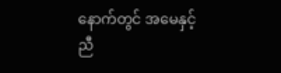နောက်တွင် အမေနှင့် ညီ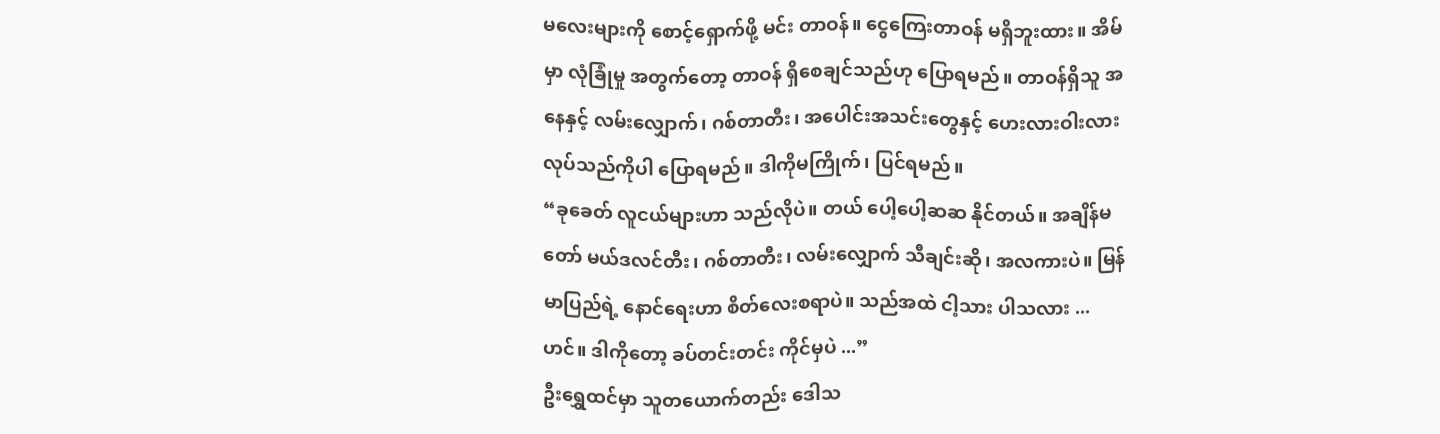မလေးများကို စောင့်ရှောက်ဖို့ မင်း တာဝန်။ ငွေကြေးတာဝန် မရှိဘူးထား။ အိမ်မှာ လုံခြုံမှု အတွက်တော့ တာဝန် ရှိစေချင်သည်ဟု ပြောရမည်။ တာဝန်ရှိသူ အနေနှင့် လမ်းလျှောက်၊ ဂစ်တာတီး၊ အပေါင်းအသင်းတွေနှင့် ဟေးလားဝါးလား လုပ်သည်ကိုပါ ပြောရမည်။ ဒါကိုမကြိုက်၊ ပြင်ရမည်။
“ခုခေတ် လူငယ်များဟာ သည်လိုပဲ။ တယ် ပေါ့ပေါ့ဆဆ နိုင်တယ်။ အချိန်မတော် မယ်ဒလင်တီး၊ ဂစ်တာတီး၊ လမ်းလျှောက် သီချင်းဆို၊ အလကားပဲ။ မြန်မာပြည်ရဲ့ နောင်ရေးဟာ စိတ်လေးစရာပဲ။ သည်အထဲ ငါ့သား ပါသလား ... ဟင်။ ဒါကိုတော့ ခပ်တင်းတင်း ကိုင်မှပဲ ...”
ဦးရွှေထင်မှာ သူတယောက်တည်း ဒေါသ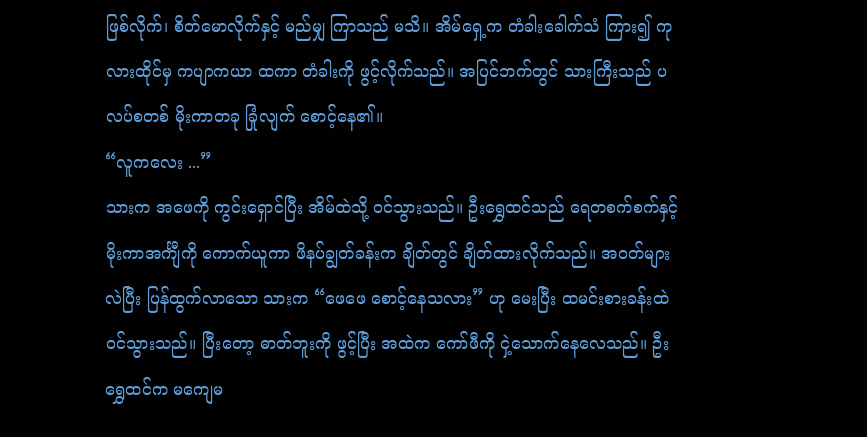ဖြစ်လိုက်၊ စိတ်မောလိုက်နှင့် မည်မျှ ကြာသည် မသိ။ အိမ်ရှေ့က တံခါးခေါက်သံ ကြား၍ ကုလားထိုင်မှ ကပျာကယာ ထကာ တံခါးကို ဖွင့်လိုက်သည်။ အပြင်ဘက်တွင် သားကြီးသည် ပလပ်စတစ် မိုးကာတခု ခြုံလျက် စောင့်နေ၏။
“လူကလေး ...”
သားက အဖေကို ကွင်းရှောင်ပြီး အိမ်ထဲသို့ ဝင်သွားသည်။ ဦးရွှေထင်သည် ရေတစက်စက်နှင့် မိုးကာအင်္ကျီကို ကောက်ယူကာ ဖိနပ်ချွတ်ခန်းက ချိတ်တွင် ချိတ်ထားလိုက်သည်။ အဝတ်များ လဲပြီး ပြန်ထွက်လာသော သားက “ဖေဖေ စောင့်နေသလား” ဟု မေးပြီး ထမင်းစားခန်းထဲ ဝင်သွားသည်။ ပြီးတော့ ဓာတ်ဘူးကို ဖွင့်ပြီး အထဲက ကော်ဖီကို ငှဲ့သောက်နေလေသည်။ ဦးရွှေထင်က မကျေမ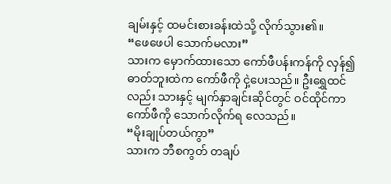ချမ်းနှင့် ထမင်းစားခန်းထဲသို့ လိုက်သွား၏။
“ဖေဖေပါ သောက်မလား”
သားက မှောက်ထားသော ကော်ဖီပန်းကန်ကို လှန်၍ ဓာတ်ဘူးထဲက ကော်ဖီကို ငှဲ့ပေးသည်။ ဦးရွှေထင်လည်း သားနှင့် မျက်နှာချင်းဆိုင်တွင် ဝင်ထိုင်ကာ ကော်ဖီကို သောက်လိုက်ရ လေသည်။
“မိုးချုပ်တယ်ကွာ”
သားက ဘီစကွတ် တချပ်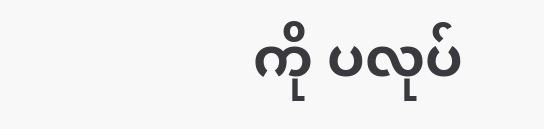ကို ပလုပ်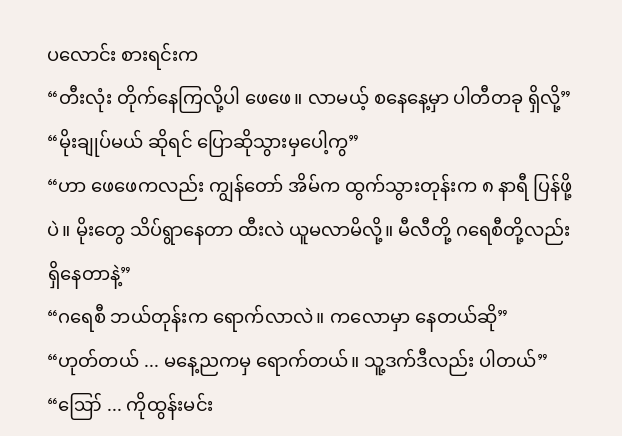ပလောင်း စားရင်းက
“တီးလုံး တိုက်နေကြလို့ပါ ဖေဖေ။ လာမယ့် စနေနေ့မှာ ပါတီတခု ရှိလို့”
“မိုးချုပ်မယ် ဆိုရင် ပြောဆိုသွားမှပေါ့ကွ”
“ဟာ ဖေဖေကလည်း ကျွန်တော် အိမ်က ထွက်သွားတုန်းက ၈ နာရီ ပြန်ဖို့ပဲ။ မိုးတွေ သိပ်ရွာနေတာ ထီးလဲ ယူမလာမိလို့။ မီလီတို့ ဂရေစီတို့လည်း ရှိနေတာနဲ့”
“ဂရေစီ ဘယ်တုန်းက ရောက်လာလဲ။ ကလောမှာ နေတယ်ဆို”
“ဟုတ်တယ် ... မနေ့ညကမှ ရောက်တယ်။ သူ့ဒက်ဒီလည်း ပါတယ်”
“ဪ ... ကိုထွန်းမင်း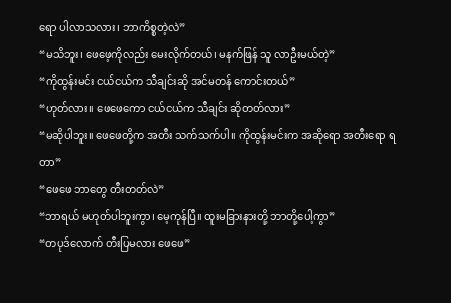ရော ပါလာသလား၊ ဘာကိစ္စတဲ့လဲ”
“မသိဘူး၊ ဖေဖေ့ကိုလည်း မေးလိုက်တယ်၊ မနက်ဖြန် သူ လာဦးမယ်တဲ့”
“ကိုထွန်းမင်း ငယ်ငယ်က သီချင်းဆို အင်မတန် ကောင်းတယ်”
“ဟုတ်လား။ ဖေဖေကော ငယ်ငယ်က သီချင်း ဆိုတတ်လား”
“မဆိုပါဘူး။ ဖေဖေတို့က အတီး သက်သက်ပါ။ ကိုထွန်းမင်းက အဆိုရော အတီးရော ရတာ”
“ဖေဖေ ဘာတွေ တီးတတ်လဲ”
“ဘာရယ် မဟုတ်ပါဘူးကွာ၊ မေ့ကုန်ပြီ။ ထူးမခြားနားတို့ ဘာတို့ပေါ့ကွာ”
“တပုဒ်လောက် တီးပြမလား ဖေဖေ”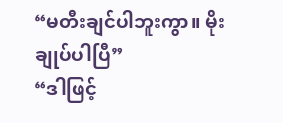“မတီးချင်ပါဘူးကွာ။ မိုးချုပ်ပါပြီ”
“ဒါဖြင့်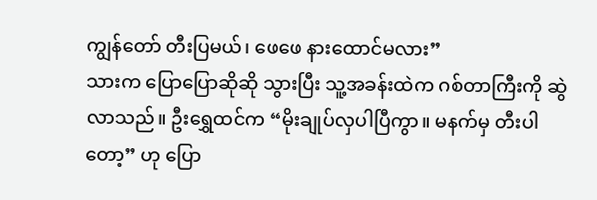ကျွန်တော် တီးပြမယ်၊ ဖေဖေ နားထောင်မလား”
သားက ပြောပြောဆိုဆို သွားပြီး သူ့အခန်းထဲက ဂစ်တာကြီးကို ဆွဲလာသည်။ ဦးရွှေထင်က “မိုးချုပ်လှပါပြီကွာ။ မနက်မှ တီးပါတော့” ဟု ပြော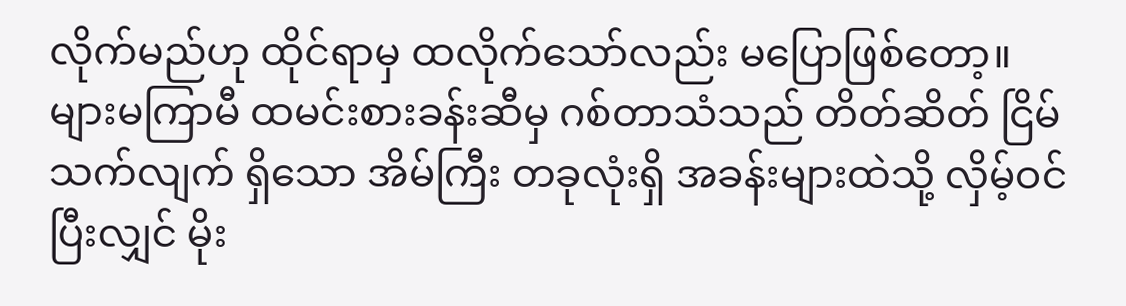လိုက်မည်ဟု ထိုင်ရာမှ ထလိုက်သော်လည်း မပြောဖြစ်တော့။
များမကြာမီ ထမင်းစားခန်းဆီမှ ဂစ်တာသံသည် တိတ်ဆိတ် ငြိမ်သက်လျက် ရှိသော အိမ်ကြီး တခုလုံးရှိ အခန်းများထဲသို့ လှိမ့်ဝင်ပြီးလျှင် မိုး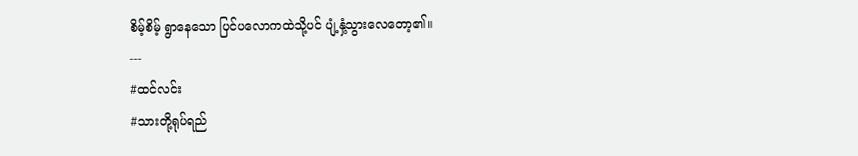စိမ့်စိမ့် ရွာနေသော ပြင်ပလောကထဲသို့ပင် ပျံ့နှံ့သွားလေတော့၏။
---
#ထင်လင်း
#သားတို့ရုပ်ရည်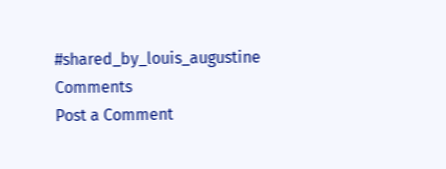#shared_by_louis_augustine
Comments
Post a Comment